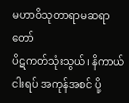မဟာဝိသုတာရာမဆရာတော်
ပိဋကတ်သုံးသွယ်၊ နိကာယ်ငါးရပ် အကုန်အစင် ပို့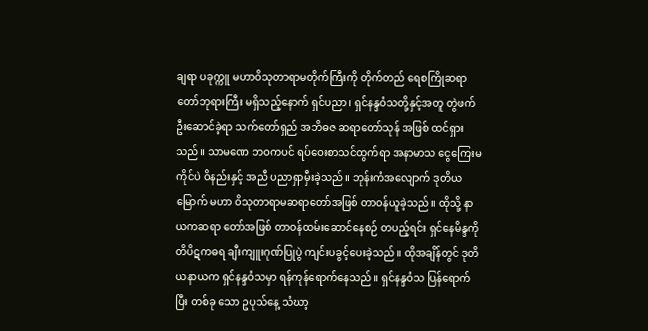ချရာ ပခုက္ကူ မဟာဝိသုတာရာမတိုက်ကြီးကို တိုက်တည် ရေစကြိုဆရာတော်ဘုရားကြီး မရှိသည့်နောက် ရှင်ပညာ၊ ရှင်နန္ဒဝံသတို့နှင့်အတူ တွဲဖက်ဦးဆောင်ခဲ့ရာ သက်တော်ရှည် အဘိဓဇ ဆရာတော်သုန် အဖြစ် ထင်ရှားသည်။ သာမဏေ ဘဝကပင် ရပ်ဝေးစာသင်ထွက်ရာ အနာမာသ ငွေကြေးမကိုင်ပဲ ဝိနည်းနှင့် အညီ ပညာရှာမှီးခဲ့သည်။ ဘုန်းကံအလျောက် ဒုတိယမြောက် မဟာ ဝိသုတာရာမဆရာတော်အဖြစ် တာဝန်ယူခဲ့သည်။ ထိုသို့ နာယကဆရာ တော်အဖြစ် တာဝန်ထမ်းဆောင်နေစဉ် တပည့်ရင်း ရှင်နေမိန္ဒကို တိပိဋကဓရ ချီးကျူးဂုဏ်ပြုပွဲ ကျင်းပခွင့်ပေးခဲ့သည်။ ထိုအချိန်တွင် ဒုတိယနာယက ရှင်နန္ဒဝံသမှာ ရန်ကုန်ရောက်နေသည်။ ရှင်နန္ဒဝံသ ပြန်ရောက်ပြီး တစ်ခု သော ဥပုသ်နေ့ သံဃာ့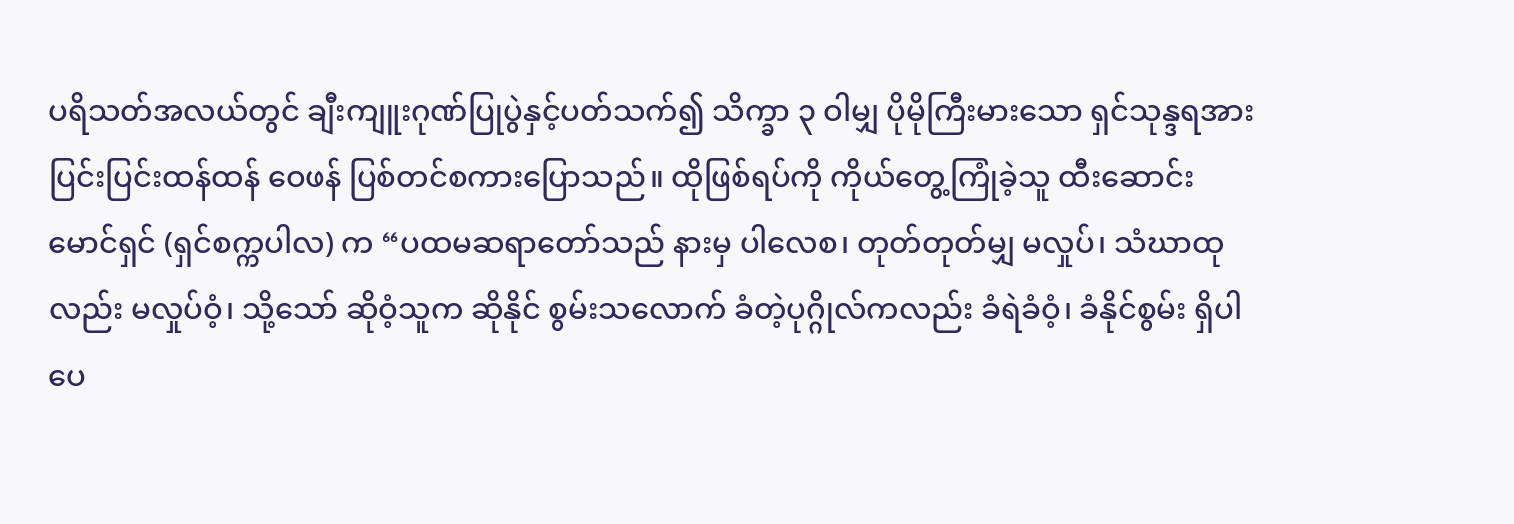ပရိသတ်အလယ်တွင် ချီးကျူးဂုဏ်ပြုပွဲနှင့်ပတ်သက်၍ သိက္ခာ ၃ ဝါမျှ ပိုမိုကြီးမားသော ရှင်သုန္ဒရအား ပြင်းပြင်းထန်ထန် ဝေဖန် ပြစ်တင်စကားပြောသည်။ ထိုဖြစ်ရပ်ကို ကိုယ်တွေ့ကြုံခဲ့သူ ထီးဆောင်း မောင်ရှင် (ရှင်စက္ကပါလ) က “ပထမဆရာတော်သည် နားမှ ပါလေစ၊ တုတ်တုတ်မျှ မလှုပ်၊ သံဃာထုလည်း မလှုပ်ဝံ့၊ သို့သော် ဆိုဝံ့သူက ဆိုနိုင် စွမ်းသလောက် ခံတဲ့ပုဂ္ဂိုလ်ကလည်း ခံရဲခံဝံ့၊ ခံနိုင်စွမ်း ရှိပါပေ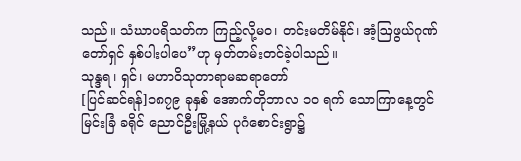သည်။ သံဃာပရိသတ်က ကြည့်လို့မဝ၊ တင်းမတိမ်နိုင်၊ အံ့ဩဖွယ်ဂုဏ်တော်ရှင် နှစ်ပါးပါပေ”ဟု မှတ်တမ်းတင်ခဲ့ပါသည်။
သုန္ဒရ၊ ရှင်၊ မဟာဝိသုတာရာမဆရာတော်
[ပြင်ဆင်ရန်]၁၈၇၉ ခုနှစ် အောက်တိုဘာလ ၁ဝ ရက် သောကြာနေ့တွင် မြင်းခြံ ခရိုင် ညောင်ဦးမြို့နယ် ပုဂံစောင်းရွာ၌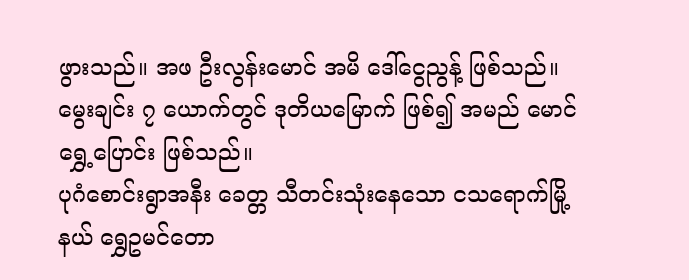ဖွားသည်။ အဖ ဦးလွန်းမောင် အမိ ဒေါ်ငွေညွန့် ဖြစ်သည်။ မွေးချင်း ၇ ယောက်တွင် ဒုတိယမြောက် ဖြစ်၍ အမည် မောင်ရွှေ့ပြောင်း ဖြစ်သည်။
ပုဂံစောင်းရွာအနီး ခေတ္တ သီတင်းသုံးနေသော ငသရောက်မြို့နယ် ရွှေဥမင်တော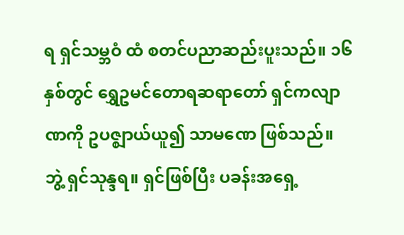ရ ရှင်သမ္ဘဝံ ထံ စတင်ပညာဆည်းပူးသည်။ ၁၆ နှစ်တွင် ရွှေဥမင်တောရဆရာတော် ရှင်ကလျာဏကို ဥပဇ္ဈာယ်ယူ၍ သာမဏေ ဖြစ်သည်။ ဘွဲ့ ရှင်သုန္ဒရ။ ရှင်ဖြစ်ပြီး ပခန်းအရှေ့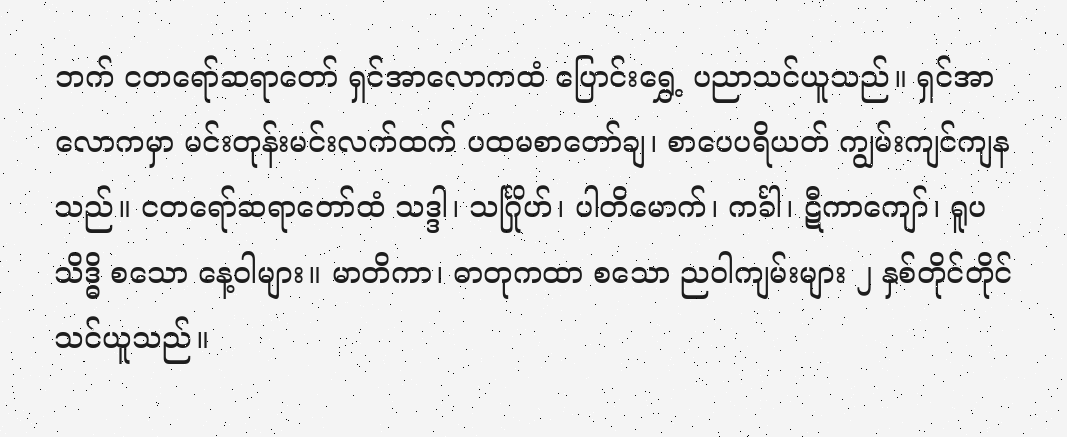ဘက် ငတရော်ဆရာတော် ရှင်အာလောကထံ ပြောင်းရွှေ့ ပညာသင်ယူသည်။ ရှင်အာလောကမှာ မင်းတုန်းမင်းလက်ထက် ပထမစာတော်ချ၊ စာပေပရိယတ် ကျွမ်းကျင်ကျန သည်။ ငတရော်ဆရာတော်ထံ သဒ္ဒါ၊ သင်္ဂြိုဟ်၊ ပါတိမောက်၊ ကင်္ခါ၊ ဋီကာကျော်၊ ရူပသိဒ္ဓိ စသော နေ့ဝါများ။ မာတိကာ၊ ဓာတုကထာ စသော ညဝါကျမ်းများ ၂ နှစ်တိုင်တိုင် သင်ယူသည်။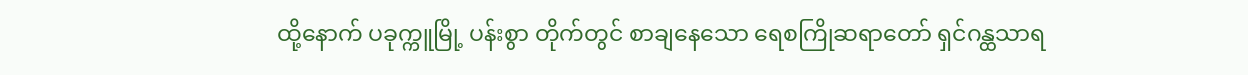ထို့နောက် ပခုက္ကူမြို့ ပန်းစွာ တိုက်တွင် စာချနေသော ရေစကြိုဆရာတော် ရှင်ဂန္ထသာရ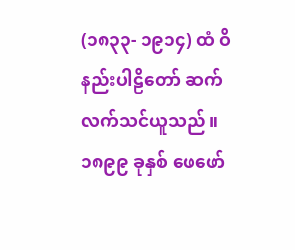(၁၈၃၃- ၁၉၁၄) ထံ ဝိနည်းပါဠိတော် ဆက်လက်သင်ယူသည်။
၁၈၉၉ ခုနှစ် ဖေဖော်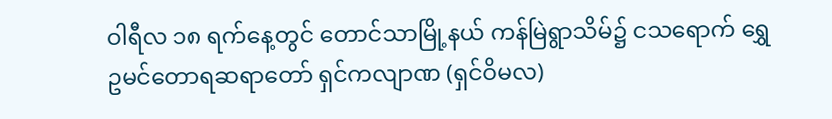ဝါရီလ ၁၈ ရက်နေ့တွင် တောင်သာမြို့နယ် ကန်မြဲရွာသိမ်၌ ငသရောက် ရွှေဥမင်တောရဆရာတော် ရှင်ကလျာဏ (ရှင်ဝိမလ)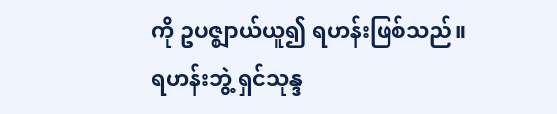ကို ဥပဇ္ဈာယ်ယူ၍ ရဟန်းဖြစ်သည်။ ရဟန်းဘွဲ့ ရှင်သုန္ဒ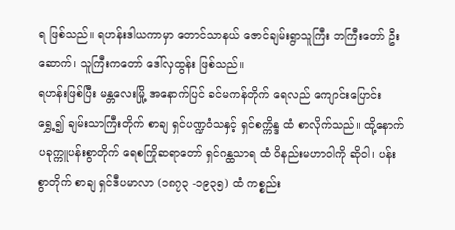ရ ဖြစ်သည်။ ရဟန်းဒါယကာမှာ တောင်သာနယ် ဇောင်ချမ်းရွာသူကြီး ဘကြီးတော် ဦးဆောက်၊ သူကြီးကတော် ဒေါ်လှထွန်း ဖြစ်သည်။
ရဟန်းဖြစ်ပြီး မန္တလေးမြို့ အနောက်ပြင် ခင်မကန်တိုက် ရေလည် ကျောင်းပြောင်းရွှေ့၍ ချမ်းသာကြီးတိုက် စာချ ရှင်ပဏ္ဍဝံသနှင့် ရှင်စက္ကိန္ဒ ထံ စာလိုက်သည်။ ထို့နောက် ပခုက္ကူပန်းစွာတိုက် ရေစကြိုဆရာတော် ရှင်ဂန္ထသာရ ထံ ဝိနည်းမဟာဝါကို ဆိုဝါ၊ ပန်းစွာတိုက် စာချ ရှင်ဒီပမာလာ (၁၈၇၃ -၁၉၃၅) ထံ ကစ္စည်း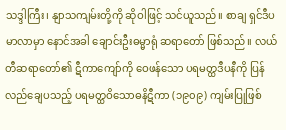သဒ္ဒါကြီး၊ နျာသကျမ်းတို့ကို ဆိုဝါဖြင့် သင်ယူသည်။ စာချ ရှင်ဒီပမာလာမှာ နောင်အခါ ချောင်းဦးဓမ္မာရုံ ဆရာတော် ဖြစ်သည်။ လယ်တီဆရာတော်၏ ဋီကာကျော်ကို ဝေဖန်သော ပရမတ္ထဒီပနီကို ပြန်လည်ချေပသည့် ပရမတ္ထဝိသောဓနိဋီကာ (၁၉၀၉) ကျမ်းပြုဖြစ်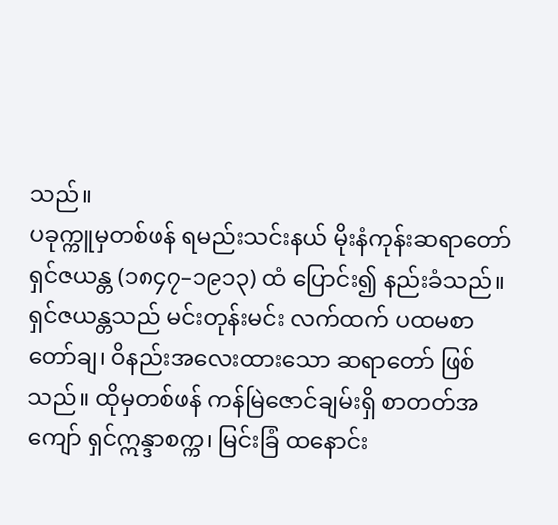သည်။
ပခုက္ကူမှတစ်ဖန် ရမည်းသင်းနယ် မိုးနံကုန်းဆရာတော် ရှင်ဇယန္တ (၁၈၄၇–၁၉၁၃) ထံ ပြောင်း၍ နည်းခံသည်။ ရှင်ဇယန္တသည် မင်းတုန်းမင်း လက်ထက် ပထမစာတော်ချ၊ ဝိနည်းအလေးထားသော ဆရာတော် ဖြစ်သည်။ ထိုမှတစ်ဖန် ကန်မြဲဇောင်ချမ်းရှိ စာတတ်အကျော် ရှင်ဣန္ဒာစက္က၊ မြင်းခြံ ထနောင်း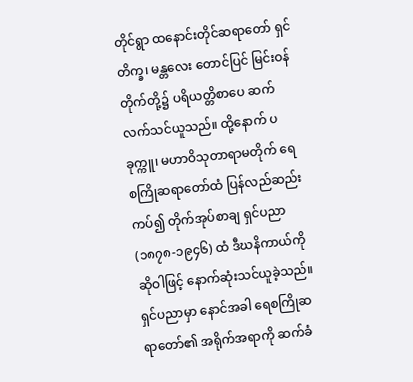တိုင်ရွာ ထနောင်းတိုင်ဆရာတော် ရှင်တိက္ခ၊ မန္တလေး တောင်ပြင် မြင်းဝန်တိုက်တို့၌ ပရိယတ္တိစာပေ ဆက်လက်သင်ယူသည်။ ထို့နောက် ပခုက္ကူ၊ မဟာဝိသုတာရာမတိုက် ရေစကြိုဆရာတော်ထံ ပြန်လည်ဆည်းကပ်၍ တိုက်အုပ်စာချ ရှင်ပညာ (၁၈၇၈-၁၉၄၆) ထံ ဒီဃနိကာယ်ကို ဆိုဝါဖြင့် နောက်ဆုံးသင်ယူခဲ့သည်။ ရှင်ပညာမှာ နောင်အခါ ရေစကြိုဆရာတော်၏ အရိုက်အရာကို ဆက်ခံ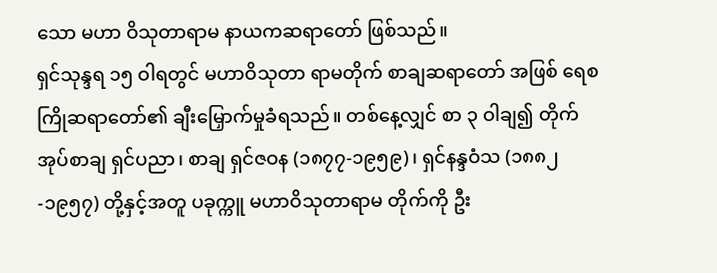သော မဟာ ဝိသုတာရာမ နာယကဆရာတော် ဖြစ်သည်။
ရှင်သုန္ဒရ ၁၅ ဝါရတွင် မဟာဝိသုတာ ရာမတိုက် စာချဆရာတော် အဖြစ် ရေစကြိုဆရာတော်၏ ချီးမြှောက်မှုခံရသည်။ တစ်နေ့လျှင် စာ ၃ ဝါချ၍ တိုက်အုပ်စာချ ရှင်ပညာ၊ စာချ ရှင်ဇဝန (၁၈၇၇-၁၉၅၉)၊ ရှင်နန္ဒဝံသ (၁၈၈၂-၁၉၅၇) တို့နှင့်အတူ ပခုက္ကူ မဟာဝိသုတာရာမ တိုက်ကို ဦး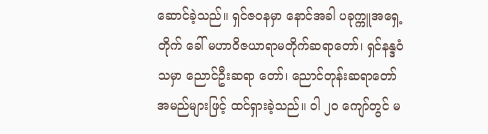ဆောင်ခဲ့သည်။ ရှင်ဇဝနမှာ နောင်အခါ ပခုက္ကူအရှေ့တိုက် ခေါ် မဟာဝိဇယာရာမတိုက်ဆရာတော်၊ ရှင်နန္ဒဝံသမှာ ညောင်ဦးဆရာ တော်၊ ညောင်တုန်းဆရာတော် အမည်များဖြင့် ထင်ရှားခဲ့သည်။ ဝါ ၂ဝ ကျော်တွင် မ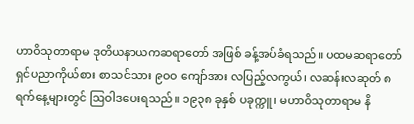ဟာဝိသုတာရာမ ဒုတိယနာယကဆရာတော် အဖြစ် ခန့်အပ်ခံရသည်။ ပထမဆရာတော် ရှင်ပညာကိုယ်စား စာသင်သား ၉ဝဝ ကျော်အား လပြည့်လကွယ်၊ လဆန်းလဆုတ် ၈ ရက်နေ့များတွင် ဩဝါဒပေးရသည်။ ၁၉၃၈ ခုနှစ် ပခုက္ကူ၊ မဟာဝိသုတာရာမ နိ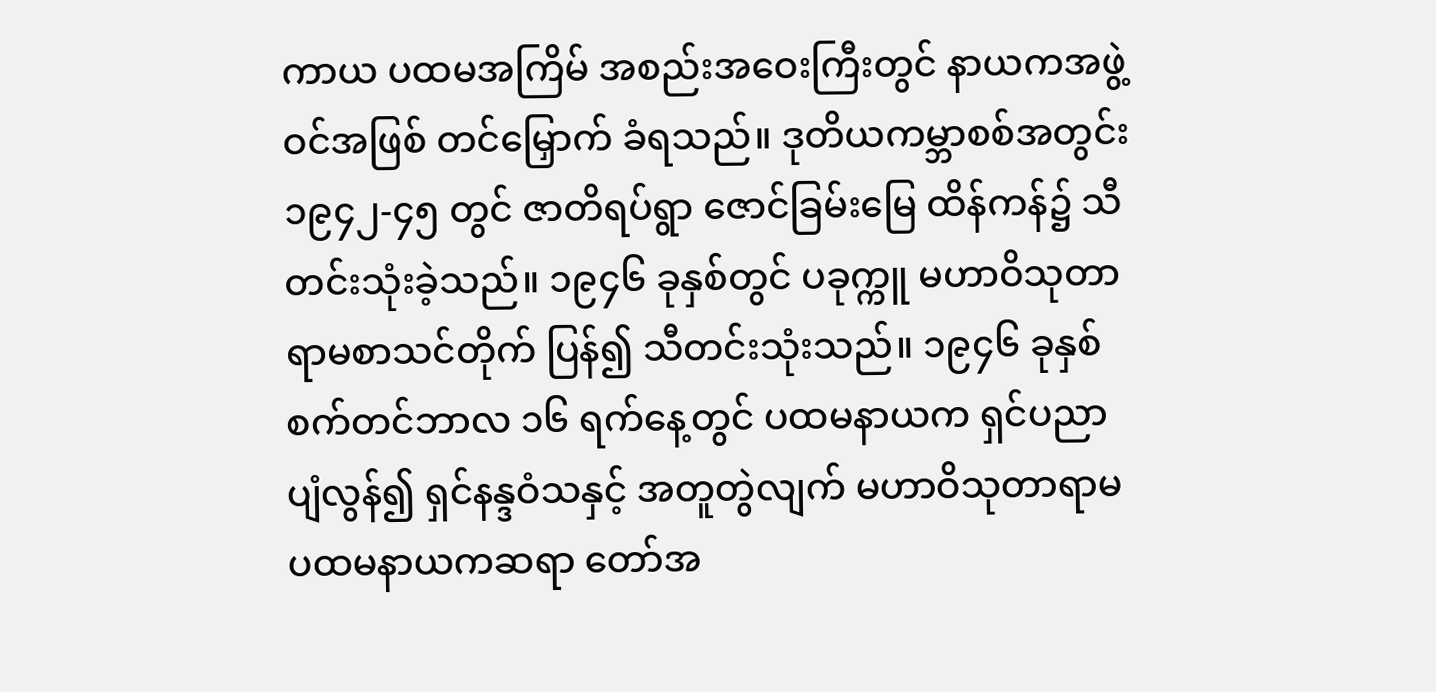ကာယ ပထမအကြိမ် အစည်းအဝေးကြီးတွင် နာယကအဖွဲ့ဝင်အဖြစ် တင်မြှောက် ခံရသည်။ ဒုတိယကမ္ဘာစစ်အတွင်း ၁၉၄၂-၄၅ တွင် ဇာတိရပ်ရွာ ဇောင်ခြမ်းမြေ ထိန်ကန်၌ သီတင်းသုံးခဲ့သည်။ ၁၉၄၆ ခုနှစ်တွင် ပခုက္ကူ မဟာဝိသုတာရာမစာသင်တိုက် ပြန်၍ သီတင်းသုံးသည်။ ၁၉၄၆ ခုနှစ် စက်တင်ဘာလ ၁၆ ရက်နေ့တွင် ပထမနာယက ရှင်ပညာ ပျံလွန်၍ ရှင်နန္ဒဝံသနှင့် အတူတွဲလျက် မဟာဝိသုတာရာမ ပထမနာယကဆရာ တော်အ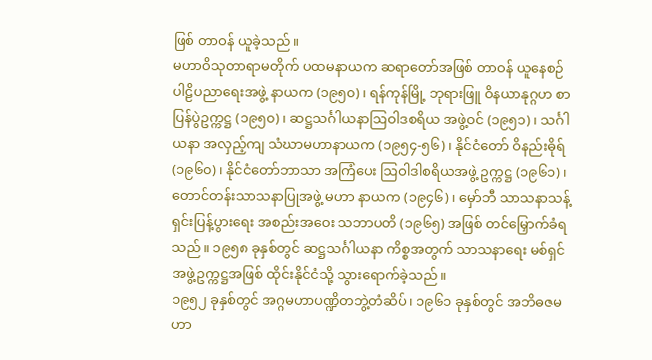ဖြစ် တာဝန် ယူခဲ့သည်။
မဟာဝိသုတာရာမတိုက် ပထမနာယက ဆရာတော်အဖြစ် တာဝန် ယူနေစဉ် ပါဠိပညာရေးအဖွဲ့ နာယက (၁၉၅၀)၊ ရန်ကုန်မြို့ ဘုရားဖြူ ဝိနယာနုဂ္ဂဟ စာပြန်ပွဲဥက္ကဋ္ဌ (၁၉၅၀)၊ ဆဋ္ဌသင်္ဂါယနာဩဝါဒစရိယ အဖွဲ့ဝင် (၁၉၅၁)၊ သင်္ဂါယနာ အလှည့်ကျ သံဃာမဟာနာယက (၁၉၅၄-၅၆)၊ နိုင်ငံတော် ဝိနည်းဓိုရ် (၁၉၆၀)၊ နိုင်ငံတော်ဘာသာ အကြံပေး ဩဝါဒါစရိယအဖွဲ့ ဥက္ကဋ္ဌ (၁၉၆၁)၊ တောင်တန်းသာသနာပြုအဖွဲ့ မဟာ နာယက (၁၉၄၆)၊ မှော်ဘီ သာသနာသန့်ရှင်းပြန့်ပွားရေး အစည်းအဝေး သဘာပတိ (၁၉၆၅) အဖြစ် တင်မြှောက်ခံရသည်။ ၁၉၅၈ ခုနှစ်တွင် ဆဋ္ဌသင်္ဂါယနာ ကိစ္စအတွက် သာသနာရေး မစ်ရှင်အဖွဲ့ဥက္ကဋ္ဌအဖြစ် ထိုင်းနိုင်ငံသို့ သွားရောက်ခဲ့သည်။
၁၉၅၂ ခုနှစ်တွင် အဂ္ဂမဟာပဏ္ဍိတဘွဲ့တံဆိပ်၊ ၁၉၆၁ ခုနှစ်တွင် အဘိဓဇမဟာ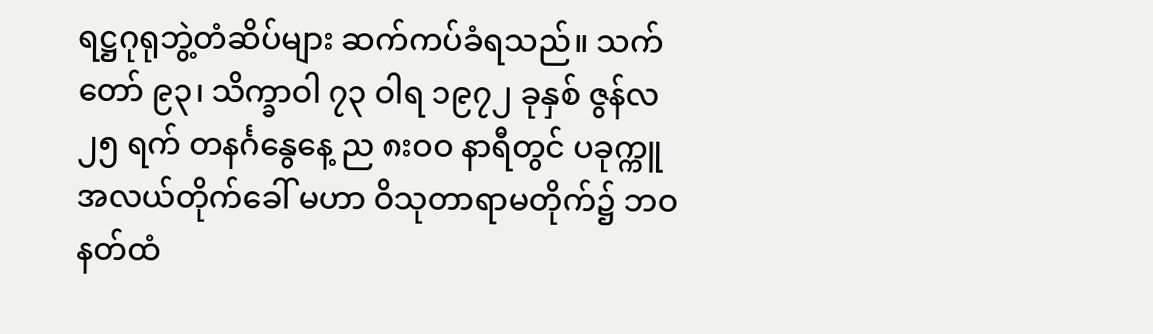ရဋ္ဌဂုရုဘွဲ့တံဆိပ်များ ဆက်ကပ်ခံရသည်။ သက်တော် ၉၃၊ သိက္ခာဝါ ၇၃ ဝါရ ၁၉၇၂ ခုနှစ် ဇွန်လ ၂၅ ရက် တနင်္ဂနွေနေ့ ည ၈းဝဝ နာရီတွင် ပခုက္ကူအလယ်တိုက်ခေါ် မဟာ ဝိသုတာရာမတိုက်၌ ဘဝနတ်ထံ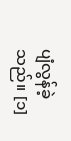ပျံလွန်ခဲ့သည်။ [၁]